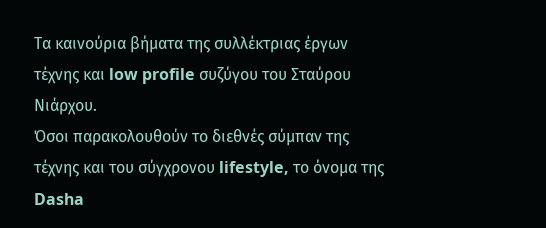Τα καινούρια βήματα της συλλέκτριας έργων τέχνης και low profile συζύγου του Σταύρου Νιάρχου.
Όσοι παρακολουθούν το διεθνές σύμπαν της τέχνης και του σύγχρονου lifestyle, το όνομα της Dasha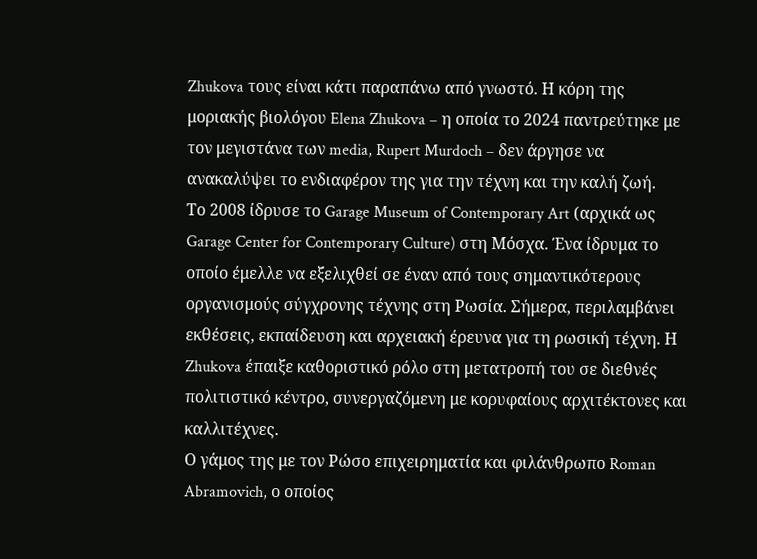Zhukova τους είναι κάτι παραπάνω από γνωστό. Η κόρη της μοριακής βιολόγου Elena Zhukova – η οποία το 2024 παντρεύτηκε με τον μεγιστάνα των media, Rupert Murdoch – δεν άργησε να ανακαλύψει το ενδιαφέρον της για την τέχνη και την καλή ζωή.
Το 2008 ίδρυσε το Garage Museum of Contemporary Art (αρχικά ως Garage Center for Contemporary Culture) στη Μόσχα. Ένα ίδρυμα το οποίο έμελλε να εξελιχθεί σε έναν από τους σημαντικότερους οργανισμούς σύγχρονης τέχνης στη Ρωσία. Σήμερα, περιλαμβάνει εκθέσεις, εκπαίδευση και αρχειακή έρευνα για τη ρωσική τέχνη. Η Zhukova έπαιξε καθοριστικό ρόλο στη μετατροπή του σε διεθνές πολιτιστικό κέντρο, συνεργαζόμενη με κορυφαίους αρχιτέκτονες και καλλιτέχνες.
Ο γάμος της με τον Ρώσο επιχειρηματία και φιλάνθρωπο Roman Abramovich, ο οποίος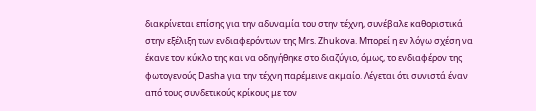διακρίνεται επίσης για την αδυναμία του στην τέχνη, συνέβαλε καθοριστικά στην εξέλιξη των ενδιαφερόντων της Mrs. Zhukova. Μπορεί η εν λόγω σχέση να έκανε τον κύκλο της και να οδηγήθηκε στο διαζύγιο, όμως, το ενδιαφέρον της φωτογενούς Dasha για την τέχνη παρέμεινε ακμαίο. Λέγεται ότι συνιστά έναν από τους συνδετικούς κρίκους με τον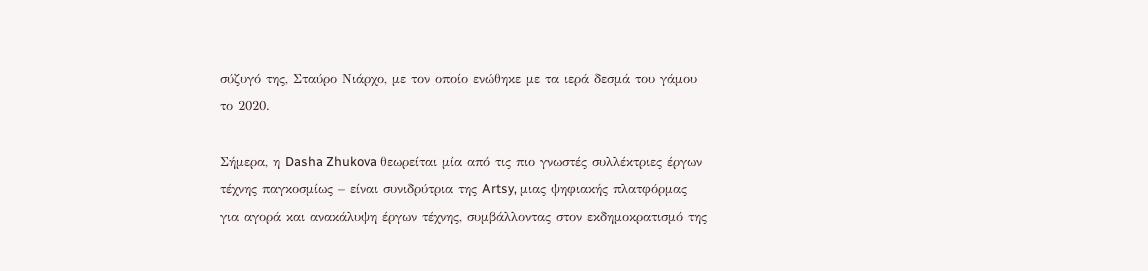σύζυγό της, Σταύρο Νιάρχο, με τον οποίο ενώθηκε με τα ιερά δεσμά του γάμου το 2020.

Σήμερα, η Dasha Zhukova θεωρείται μία από τις πιο γνωστές συλλέκτριες έργων τέχνης παγκοσμίως – είναι συνιδρύτρια της Artsy, μιας ψηφιακής πλατφόρμας για αγορά και ανακάλυψη έργων τέχνης, συμβάλλοντας στον εκδημοκρατισμό της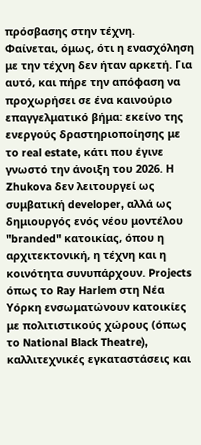πρόσβασης στην τέχνη.
Φαίνεται, όμως, ότι η ενασχόληση με την τέχνη δεν ήταν αρκετή. Για αυτό, και πήρε την απόφαση να προχωρήσει σε ένα καινούριο επαγγελματικό βήμα: εκείνο της ενεργούς δραστηριοποίησης με το real estate, κάτι που έγινε γνωστό την άνοιξη του 2026. Η Zhukova δεν λειτουργεί ως συμβατική developer, αλλά ως δημιουργός ενός νέου μοντέλου "branded" κατοικίας, όπου η αρχιτεκτονική, η τέχνη και η κοινότητα συνυπάρχουν. Projects όπως το Ray Harlem στη Νέα Υόρκη ενσωματώνουν κατοικίες με πολιτιστικούς χώρους (όπως το National Black Theatre), καλλιτεχνικές εγκαταστάσεις και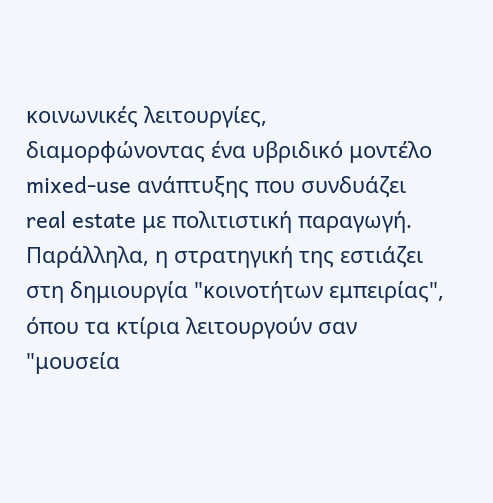κοινωνικές λειτουργίες, διαμορφώνοντας ένα υβριδικό μοντέλο mixed-use ανάπτυξης που συνδυάζει real estate με πολιτιστική παραγωγή.
Παράλληλα, η στρατηγική της εστιάζει στη δημιουργία "κοινοτήτων εμπειρίας", όπου τα κτίρια λειτουργούν σαν "μουσεία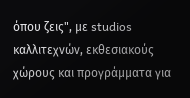όπου ζεις", με studios καλλιτεχνών, εκθεσιακούς χώρους και προγράμματα για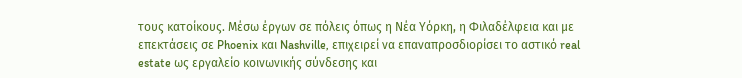τους κατοίκους. Μέσω έργων σε πόλεις όπως η Νέα Υόρκη, η Φιλαδέλφεια και με επεκτάσεις σε Phoenix και Nashville, επιχειρεί να επαναπροσδιορίσει το αστικό real estate ως εργαλείο κοινωνικής σύνδεσης και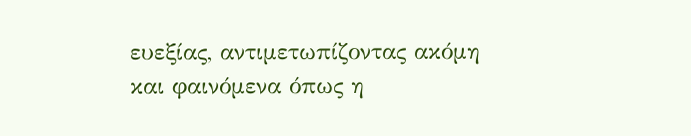ευεξίας, αντιμετωπίζοντας ακόμη και φαινόμενα όπως η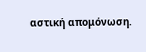αστική απομόνωση.